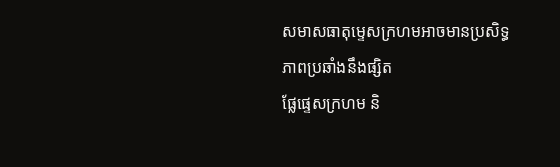សមាសធាតុម្ទេសក្រហមអាចមានប្រសិទ្ធភាពប្រឆាំងនឹងផ្សិត
ផ្លែផ្ទេសក្រហម និ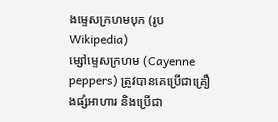ងម្ទេសក្រហមបុក (រូប Wikipedia)
ម្សៅម្ទេសក្រហម (Cayenne peppers) ត្រូវបានគេប្រើជាគ្រឿងផ្សំអាហារ និងប្រើជា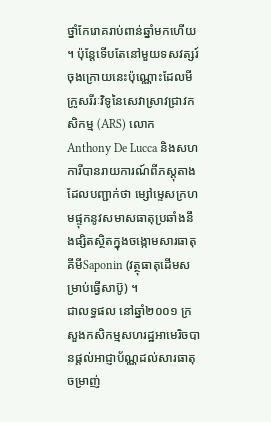ថ្នាំកែរោគរាប់ពាន់ឆ្នាំមកហើយ ។ ប៉ុន្តែទើបតែនៅមួយទសវត្សរ៍ចុងក្រោយនេះប៉ុណ្ណោះដែលមីក្រូសរីរៈវិទូនៃសេវាស្រាវជ្រាវកសិកម្ម (ARS) លោក Anthony De Lucca និងសហការីបានរាយការណ៍ពីភស្តុតាងដែលបញ្ជាក់ថា ម្សៅម្ទេសក្រហមផ្ទុកនូវសមាសធាតុប្រឆាំងនឹងផ្សិតស្ថិតក្នុងចង្កោមសារធាតុគីមីSaponin (វត្ថុធាតុដើមសម្រាប់ធ្វើសាប៊ូ) ។
ជាលទ្ធផល នៅឆ្នាំ២០០១ ក្រសួងកសិកម្មសហរដ្ឋអាមេរិចបានផ្ដល់អាជ្ញាប័ណ្ណដល់សារធាតុចម្រាញ់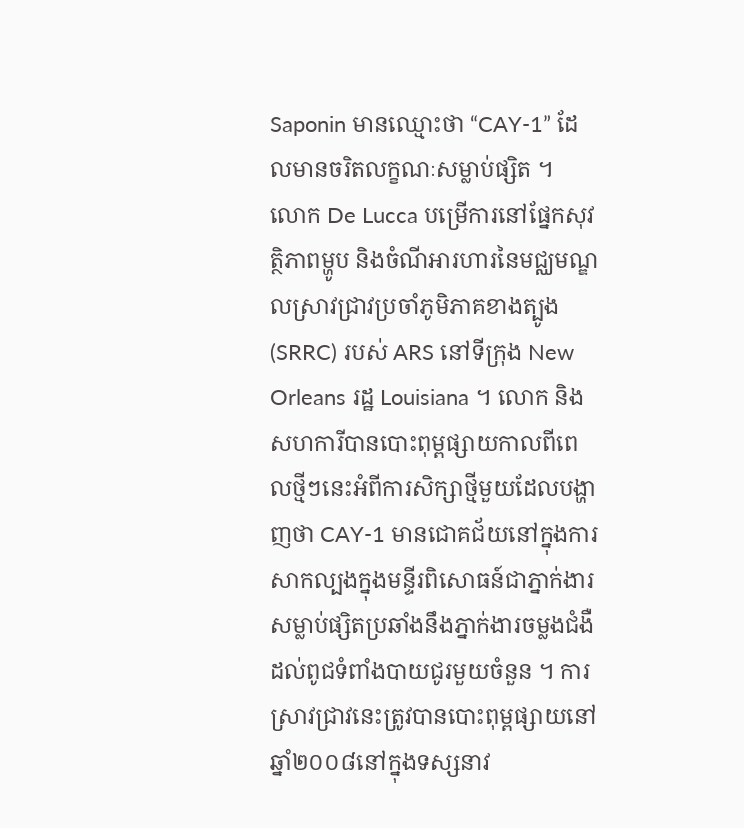Saponin មានឈ្មោះថា “CAY-1” ដែលមានចរិតលក្ខណៈសម្លាប់ផ្សិត ។
លោក De Lucca បម្រើការនៅផ្នែកសុវត្ថិភាពម្ហូប និងចំណីអារហារនៃមជ្ឈមណ្ឌលស្រាវជ្រាវប្រចាំភូមិភាគខាងត្បូង (SRRC) របស់ ARS នៅទីក្រុង New Orleans រដ្ឋ Louisiana ។ លោក និងសហការីបានបោះពុម្ពផ្សាយកាលពីពេលថ្មីៗនេះអំពីការសិក្សាថ្មីមួយដែលបង្ហាញថា CAY-1 មានជោគជ័យនៅក្នុងការសាកល្បងក្នុងមន្ទីរពិសោធន៍ជាភ្នាក់ងារសម្លាប់ផ្សិតប្រឆាំងនឹងភ្នាក់ងារចម្លងជំងឺដល់ពូជទំពាំងបាយជូរមួយចំនួន ។ ការស្រាវជ្រាវនេះត្រូវបានបោះពុម្ពផ្សាយនៅឆ្នាំ២០០៨នៅក្នុងទស្សនាវ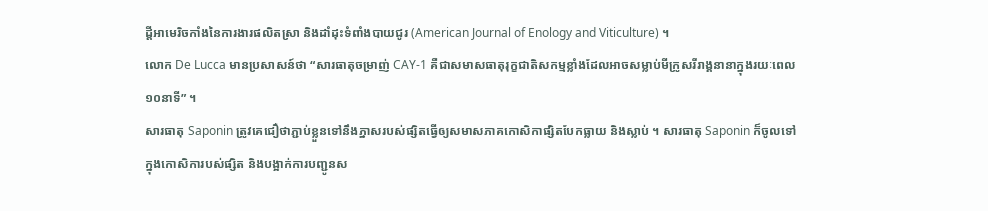ដ្ដីអាមេរិចកាំងនៃការងារផលិតស្រា និងដាំដុះទំពាំងបាយជូរ (American Journal of Enology and Viticulture) ។
លោក De Lucca មានប្រសាសន៍ថា “សារធាតុចម្រាញ់ CAY-1 គឺជាសមាសធាតុរុក្ខជាតិសកម្មខ្លាំងដែលអាចសម្លាប់មីក្រូសរីរាង្គនានាក្នុងរយៈពេល១០នាទី” ។
សារធាតុ Saponin ត្រូវគេជឿថាភ្ជាប់ខ្លួនទៅនឹងភ្នាសរបស់ផ្សិតធ្វើឲ្យសមាសភាគកោសិកាផ្សិតបែកធ្លាយ និងស្លាប់ ។ សារធាតុ Saponin ក៏ចូលទៅក្នុងកោសិការបស់ផ្សិត និងបង្អាក់ការបញ្ជូនស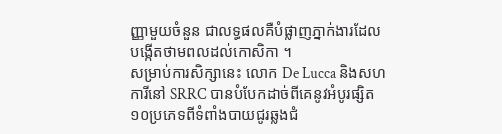ញ្ញាមួយចំនួន ជាលទ្ធផលគឺបំផ្លាញភ្នាក់ងារដែលបង្កើតថាមពលដល់កោសិកា ។
សម្រាប់ការសិក្សានេះ លោក De Lucca និងសហការីនៅ SRRC បានបំបែកដាច់ពីគេនូវអំបូរផ្សិត១០ប្រភេទពីទំពាំងបាយជូរឆ្លងជំ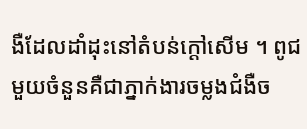ងឺដែលដាំដុះនៅតំបន់ក្ដៅសើម ។ ពូជមួយចំនួនគឺជាភ្នាក់ងារចម្លងជំងឺច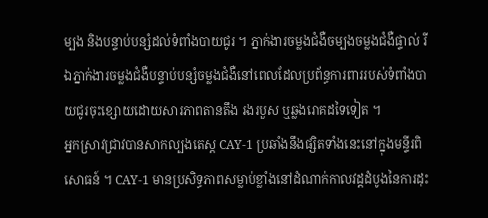ម្បង និងបន្ទាប់បន្សំដល់ទំពាំងបាយជូរ ។ ភ្នាក់ងារចម្លងជំងឺចម្បងចម្លងជំងឺផ្ទាល់ រីឯភ្នាក់ងារចម្លងជំងឺបន្ទាប់បន្សំចម្លងជំងឺនៅពេលដែលប្រព័ន្ធការពាររបស់ទំពាំងបាយជូរចុះខ្សោយដោយសារភាពតានតឹង រងរបួស ឬឆ្លងរោគដទៃទៀត ។
អ្នកស្រាវជ្រាវបានសាកល្បងតេស្ត CAY-1 ប្រឆាំងនឹងផ្សិតទាំងនេះនៅក្នុងមន្ទីរពិសោធន៍ ។ CAY-1 មានប្រសិទ្ធភាពសម្លាប់ខ្លាំងនៅដំណាក់កាលវដ្ដដំបូងនៃការដុះ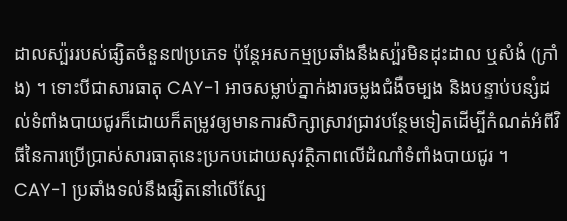ដាលស្ប៉ររបស់ផ្សិតចំនួន៧ប្រភេទ ប៉ុន្តែអសកម្មប្រឆាំងនឹងស្ប៉រមិនដុះដាល ឬសំងំ (ក្រាំង) ។ ទោះបីជាសារធាតុ CAY-1 អាចសម្លាប់ភ្នាក់ងារចម្លងជំងឺចម្បង និងបន្ទាប់បន្សំដល់ទំពាំងបាយជូរក៏ដោយក៏តម្រូវឲ្យមានការសិក្សាស្រាវជ្រាវបន្ថែមទៀតដើម្បីកំណត់អំពីវិធីនៃការប្រើប្រាស់សារធាតុនេះប្រកបដោយសុវត្ថិភាពលើដំណាំទំពាំងបាយជូរ ។
CAY-1 ប្រឆាំងទល់នឹងផ្សិតនៅលើស្បែ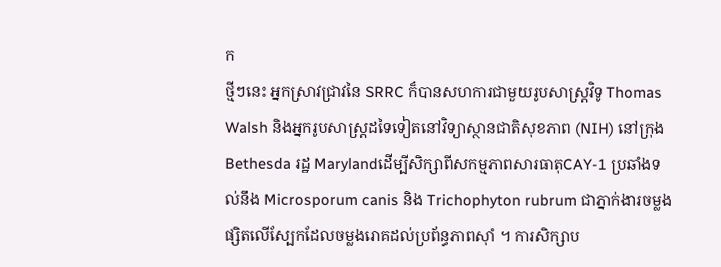ក
ថ្មីៗនេះ អ្នកស្រាវជ្រាវនៃ SRRC ក៏បានសហការជាមួយរូបសាស្ត្រវិទូ Thomas Walsh និងអ្នករូបសាស្ត្រដទៃទៀតនៅវិទ្យាស្ថានជាតិសុខភាព (NIH) នៅក្រុង Bethesda រដ្ឋ Marylandដើម្បីសិក្សាពីសកម្មភាពសារធាតុCAY-1 ប្រឆាំងទល់នឹង Microsporum canis និង Trichophyton rubrum ជាភ្នាក់ងារចម្លងផ្សិតលើស្បែកដែលចម្លងរោគដល់ប្រព័ន្ធភាពស៊ាំ ។ ការសិក្សាប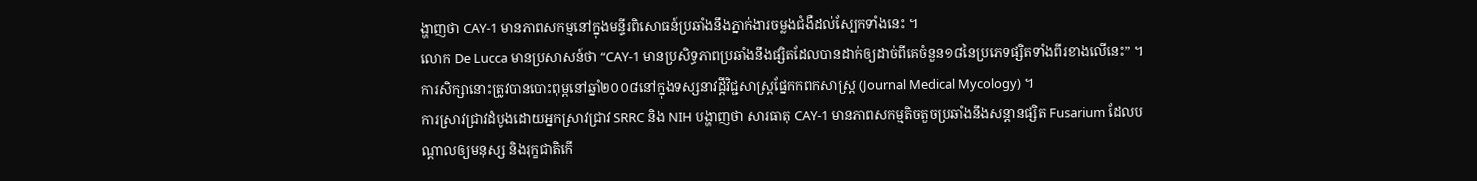ង្ហាញថា CAY-1 មានភាពសកម្មនៅក្នុងមន្ទីរពិសោធន៍ប្រឆាំងនឹងភ្នាក់ងារចម្លងជំងឺដល់ស្បែកទាំងនេះ ។
លោក De Lucca មានប្រសាសន៍ថា “CAY-1 មានប្រសិទ្ធភាពប្រឆាំងនឹងផ្សិតដែលបានដាក់ឲ្យដាច់ពីគេចំនួន១៨នៃប្រភេទផ្សិតទាំងពីរខាងលើនេះ” ។ ការសិក្សានោះត្រូវបានបោះពុម្ពនៅឆ្នាំ២០០៨នៅក្នុងទស្សនាវដ្ដីវិជ្ជសាស្ត្រផ្នែកកពកសាស្ត្រ (Journal Medical Mycology) ។
ការស្រាវជ្រាវដំបូងដោយអ្នកស្រាវជ្រាវ SRRC និង NIH បង្ហាញថា សារធាតុ CAY-1 មានភាពសកម្មតិចតួចប្រឆាំងនឹងសន្ដានផ្សិត Fusarium ដែលបណ្ដាលឲ្យមនុស្ស និងរុក្ខជាតិកើ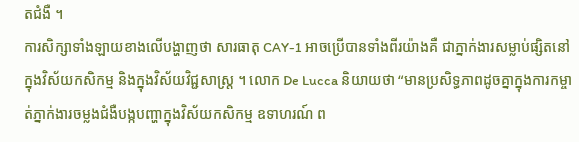តជំងឺ ។
ការសិក្សាទាំងឡាយខាងលើបង្ហាញថា សារធាតុ CAY-1 អាចប្រើបានទាំងពីរយ៉ាងគឺ ជាភ្នាក់ងារសម្លាប់ផ្សិតនៅក្នុងវិស័យកសិកម្ម និងក្នុងវិស័យវិជ្ជសាស្ត្រ ។ លោក De Lucca និយាយថា “មានប្រសិទ្ធភាពដូចគ្នាក្នុងការកម្ចាត់ភ្នាក់ងារចម្លងជំងឺបង្កបញ្ហាក្នុងវិស័យកសិកម្ម ឧទាហរណ៍ ព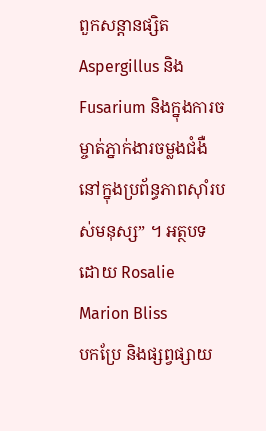ពួកសន្ដានផ្សិត Aspergillus និង Fusarium និងក្នុងការចម្ចាត់ភ្នាក់ងារចម្លងជំងឺនៅក្នុងប្រព័ន្ធភាពស៊ាំរបស់មនុស្ស” ។ អត្ថបទដោយ Rosalie Marion Bliss
បកប្រែ និងផ្សព្វផ្សាយ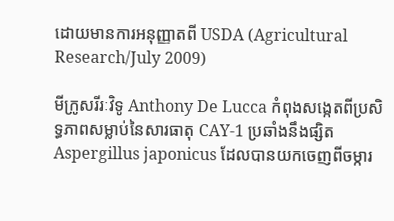ដោយមានការអនុញ្ញាតពី USDA (Agricultural Research/July 2009)

មីក្រូសរីរៈវិទូ Anthony De Lucca កំពុងសង្កេតពីប្រសិទ្ធភាពសម្លាប់នៃសារធាតុ CAY-1 ប្រឆាំងនឹងផ្សិត Aspergillus japonicus ដែលបានយកចេញពីចម្ការ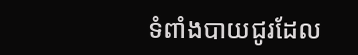ទំពាំងបាយជូរដែល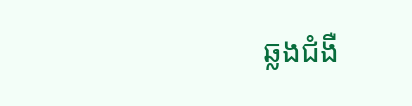ឆ្លងជំងឺ